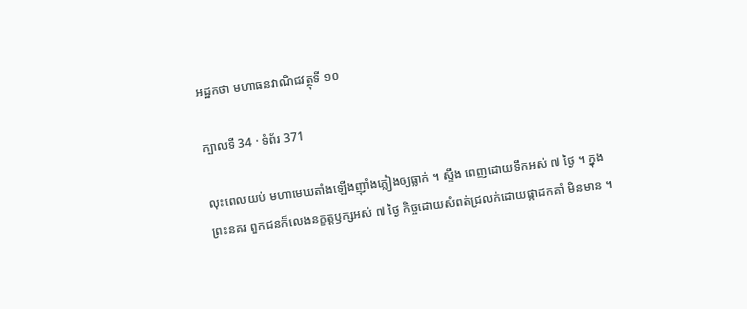អដ្ឋកថា មហាធនវាណិជវត្ថុទី ១០

ក្បាលទី 34 · ទំព័រ 371

លុះពេលយប់ មហាមេឃតាំងឡើងញ៉ាំងភ្លៀងឲ្យធ្លាក់ ។ ស្ទឹង ពេញដោយទឹកអស់ ៧ ថ្ងៃ ។ ក្នុងព្រះនគរ ពួកជនក៏លេងនក្ខត្តឫក្សអស់ ៧ ថ្ងៃ កិច្ចដោយសំពត់ជ្រលក់ដោយផ្កាដកគាំ មិនមាន ។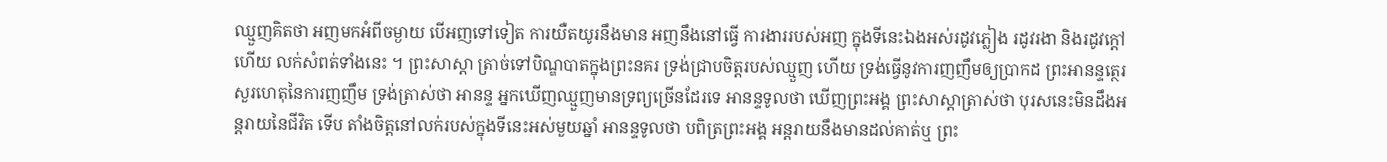ឈ្មួញគិតថា អញមកអំពីចម្ងាយ បើអញទៅទៀត ការយឺតយូរនឹងមាន អញនឹងនៅធ្វើ ការងាររបស់អញ ក្នុងទីនេះឯងអស់រដូវភ្លៀង រដូវរងា និងរដូវក្តៅ ហើយ លក់សំពត់ទាំងនេះ ។ ព្រះសាស្តា ត្រាច់ទៅបិណ្ឌបាតក្នុងព្រះនគរ ទ្រង់ជ្រាបចិត្តរបស់ឈ្មួញ ហើយ ទ្រង់ធ្វើនូវការញញឹមឲ្យប្រាកដ ព្រះអានន្ទត្ថេរសួរហេតុនៃការញញឹម ទ្រង់ត្រាស់ថា អានន្ទ អ្នកឃើញឈ្មួញមានទ្រព្យច្រើនដែរទេ អានន្ទទូលថា ឃើញព្រះអង្គ ព្រះសាស្តាត្រាស់ថា បុរសនេះមិនដឹងអន្តរាយនៃជីវិត ទើប តាំងចិត្តនៅលក់របស់ក្នុងទីនេះអស់មួយឆ្នាំ អានន្ទទូលថា បពិត្រព្រះអង្គ អន្តរាយនឹងមានដល់គាត់ឬ ព្រះ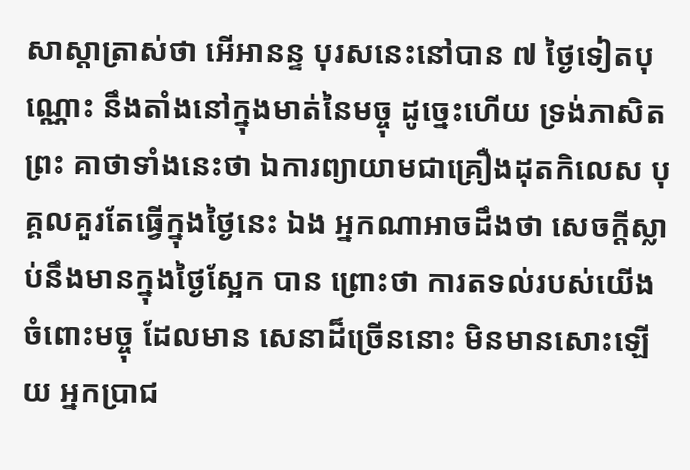សាស្តាត្រាស់ថា អើអានន្ទ បុរសនេះនៅបាន ៧ ថ្ងៃទៀតបុណ្ណោះ នឹងតាំងនៅក្នុងមាត់នៃមច្ចុ ដូច្នេះហើយ ទ្រង់ភាសិតព្រះ គាថាទាំងនេះថា ឯការព្យាយាមជាគ្រឿងដុតកិលេស បុគ្គលគួរតែធ្វើក្នុងថ្ងៃនេះ ឯង អ្នកណាអាចដឹងថា សេចក្តីស្លាប់នឹងមានក្នុងថ្ងៃស្អែក បាន ព្រោះថា ការតទល់របស់យើងចំពោះមច្ចុ ដែលមាន សេនាដ៏ច្រើននោះ មិនមានសោះឡើយ អ្នកប្រាជ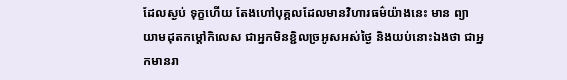ដែលស្ងប់ ទុក្ខហើយ តែងហៅបុគ្គលដែលមានវិហារធម៌យ៉ាងនេះ មាន ព្យាយាមដុតកម្តៅកិលេស ជាអ្នកមិនខ្ជិលច្រអូសអស់ថ្ងៃ និងយប់នោះឯងថា ជាអ្នកមានរា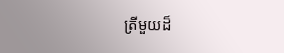ត្រីមួយដ៏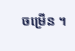ចម្រើន ។